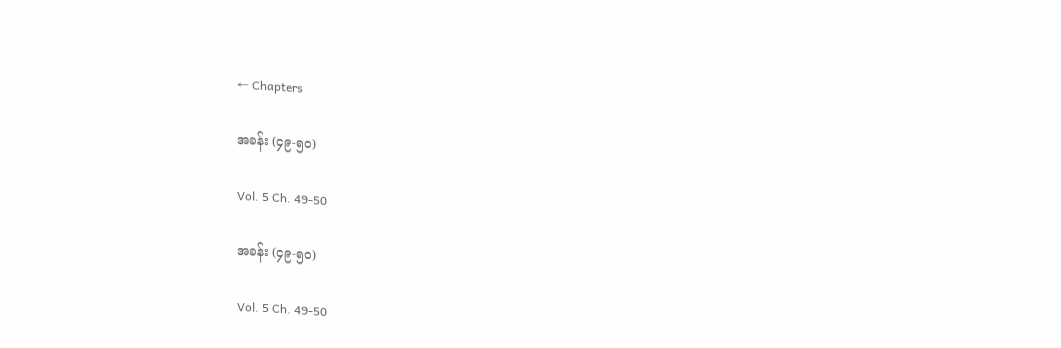← Chapters

အခန်း (၄၉-၅၀)

Vol. 5 Ch. 49-50

အခန်း (၄၉-၅၀)

Vol. 5 Ch. 49-50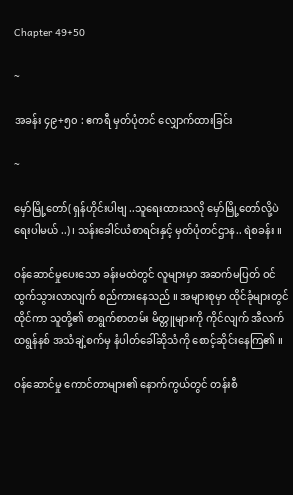Chapter 49+50

~

အခန်း ၄၉+၅၀ : ဧကရီ မှတ်ပုံတင် လျှောက်ထားခြင်း

~

မှော်မြို့တော်( ရှန်ဟိုင်းပါဗျ ..သူရေးထားသလို မှော်မြို့တော်လို့ပဲ ရေးပါမယ် ..)၊ သန်းခေါင်ယံစာရင်းနှင့် မှတ်ပုံတင်ဌာန.. ရဲစခန်း ။

ဝန်ဆောင်မှုပေးသော ခန်းမထဲတွင် လူများမှာ အဆက်မပြတ် ဝင်ထွက်သွားလာလျက် စည်ကားနေသည် ။ အများစုမှာ ထိုင်ခုံများတွင် ထိုင်ကာ သူတို့၏ စာရွက်စာတမ်း မိတ္တူများကို ကိုင်လျက် အီလက်ထရွန်နစ် အသံချဲ့စက်မှ နံပါတ်ခေါ်ဆိုသံကို စောင့်ဆိုင်းနေကြ၏ ။

ဝန်ဆောင်မှု ကောင်တာများ၏ နောက်ကွယ်တွင် တန်းစီ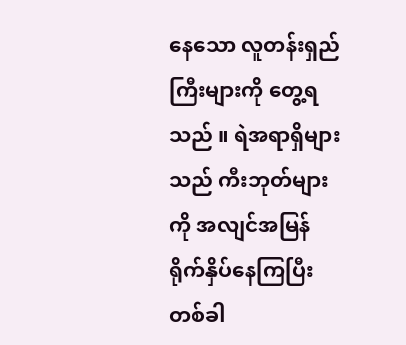နေသော လူတန်းရှည်ကြီးများကို တွေ့ရသည် ။ ရဲအရာရှိများသည် ကီးဘုတ်များကို အလျင်အမြန် ရိုက်နှိပ်နေကြပြီး တစ်ခါ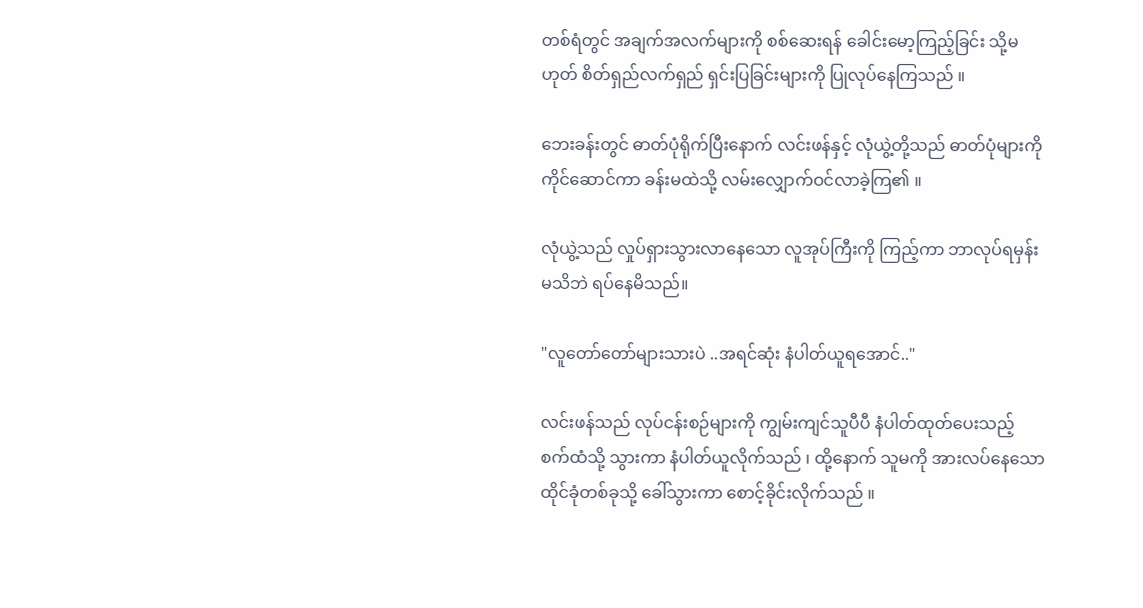တစ်ရံတွင် အချက်အလက်များကို စစ်ဆေးရန် ခေါင်းမော့ကြည့်ခြင်း သို့မဟုတ် စိတ်ရှည်လက်ရှည် ရှင်းပြခြင်းများကို ပြုလုပ်နေကြသည် ။

ဘေးခန်းတွင် ဓာတ်ပုံရိုက်ပြီးနောက် လင်းဖန်နှင့် လုံယွဲ့တို့သည် ဓာတ်ပုံများကို ကိုင်ဆောင်ကာ ခန်းမထဲသို့ လမ်းလျှောက်ဝင်လာခဲ့ကြ၏ ။

လုံယွဲ့သည် လှုပ်ရှားသွားလာနေသော လူအုပ်ကြီးကို ကြည့်ကာ ဘာလုပ်ရမှန်းမသိဘဲ ရပ်နေမိသည်။

"လူတော်တော်များသားပဲ ..အရင်ဆုံး နံပါတ်ယူရအောင်.."

လင်းဖန်သည် လုပ်ငန်းစဉ်များကို ကျွမ်းကျင်သူပီပီ နံပါတ်ထုတ်ပေးသည့် စက်ထံသို့ သွားကာ နံပါတ်ယူလိုက်သည် ၊ ထို့နောက် သူမကို အားလပ်နေသော ထိုင်ခုံတစ်ခုသို့ ခေါ်သွားကာ စောင့်ခိုင်းလိုက်သည် ။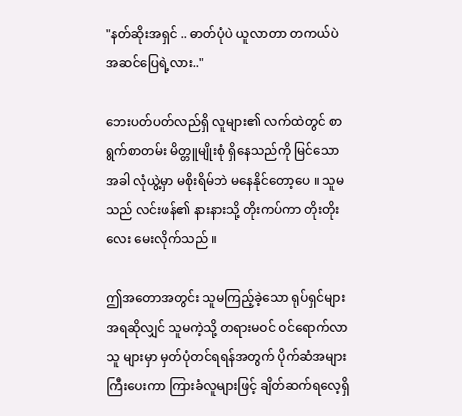"နတ်ဆိုးအရှင် .. ဓာတ်ပုံပဲ ယူလာတာ တကယ်ပဲ အဆင်ပြေရဲ့လား.."

ဘေးပတ်ပတ်လည်ရှိ လူများ၏ လက်ထဲတွင် စာရွက်စာတမ်း မိတ္တူမျိုးစုံ ရှိနေသည်ကို မြင်သောအခါ လုံယွဲ့မှာ မစိုးရိမ်ဘဲ မနေနိုင်တော့ပေ ။ သူမသည် လင်းဖန်၏ နားနားသို့ တိုးကပ်ကာ တိုးတိုးလေး မေးလိုက်သည် ။

ဤအတောအတွင်း သူမကြည့်ခဲ့သော ရုပ်ရှင်များအရဆိုလျှင် သူမကဲ့သို့ တရားမဝင် ဝင်ရောက်လာသူ များမှာ မှတ်ပုံတင်ရရန်အတွက် ပိုက်ဆံအများကြီးပေးကာ ကြားခံလူများဖြင့် ချိတ်ဆက်ရလေ့ရှိ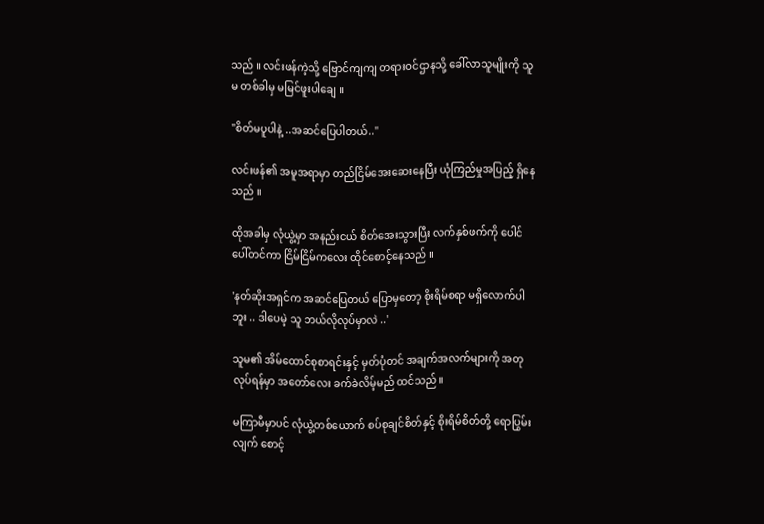သည် ။ လင်းဖန်ကဲ့သို့ ဗြောင်ကျကျ တရားဝင်ဌာနသို့ ခေါ်လာသူမျိုးကို သူမ တစ်ခါမှ မမြင်ဖူးပါချေ ။

"စိတ်မပူပါနဲ့ ..အဆင်ပြေပါတယ်.."

လင်းဖန်၏ အမူအရာမှာ တည်ငြိမ်အေးဆေးနေပြီး ယုံကြည်မှုအပြည့် ရှိနေသည် ။

ထိုအခါမှ လုံယွဲ့မှာ အနည်းငယ် စိတ်အေးသွားပြီး လက်နှစ်ဖက်ကို ပေါင်ပေါ်တင်ကာ ငြိမ်ငြိမ်ကလေး ထိုင်စောင့်နေသည် ။

'နတ်ဆိုးအရှင်က အဆင်ပြေတယ် ပြောမှတော့ စိုးရိမ်စရာ မရှိလောက်ပါဘူး .. ဒါပေမဲ့ သူ ဘယ်လိုလုပ်မှာလဲ ..'

သူမ၏ အိမ်ထောင်စုစာရင်းနှင့် မှတ်ပုံတင် အချက်အလက်များကို အတုလုပ်ရန်မှာ အတော်လေး ခက်ခဲလိမ့်မည် ထင်သည်။

မကြာမီမှာပင် လုံယွဲ့တစ်ယောက် စပ်စုချင်စိတ်နှင့် စိုးရိမ်စိတ်တို့ ရောပြွမ်းလျက် စောင့်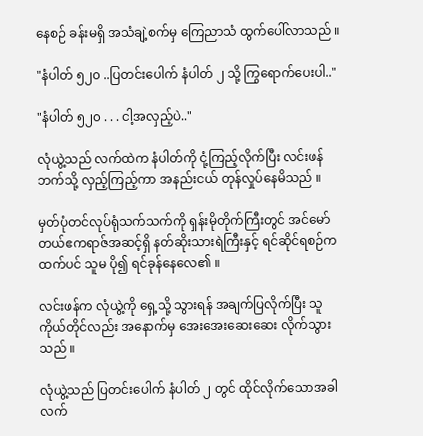နေစဉ် ခန်းမရှိ အသံချဲ့စက်မှ ကြေညာသံ ထွက်ပေါ်လာသည် ။

"နံပါတ် ၅၂၀ ..ပြတင်းပေါက် နံပါတ် ၂ သို့ ကြွရောက်ပေးပါ.."

"နံပါတ် ၅၂၀ . . . ငါ့အလှည့်ပဲ.."

လုံယွဲ့သည် လက်ထဲက နံပါတ်ကို ငုံ့ကြည့်လိုက်ပြီး လင်းဖန်ဘက်သို့ လှည့်ကြည့်ကာ အနည်းငယ် တုန်လှုပ်နေမိသည် ။

မှတ်ပုံတင်လုပ်ရုံသက်သက်ကို ရှန်းမိုတိုက်ကြီးတွင် အင်မော်တယ်ဧကရာဇ်အဆင့်ရှိ နတ်ဆိုးသားရဲကြီးနှင့် ရင်ဆိုင်ရစဉ်ကထက်ပင် သူမ ပို၍ ရင်ခုန်နေလေ၏ ။

လင်းဖန်က လုံယွဲ့ကို ရှေ့သို့ သွားရန် အချက်ပြလိုက်ပြီး သူကိုယ်တိုင်လည်း အနောက်မှ အေးအေးဆေးဆေး လိုက်သွားသည် ။

လုံယွဲ့သည် ပြတင်းပေါက် နံပါတ် ၂ တွင် ထိုင်လိုက်သောအခါ လက်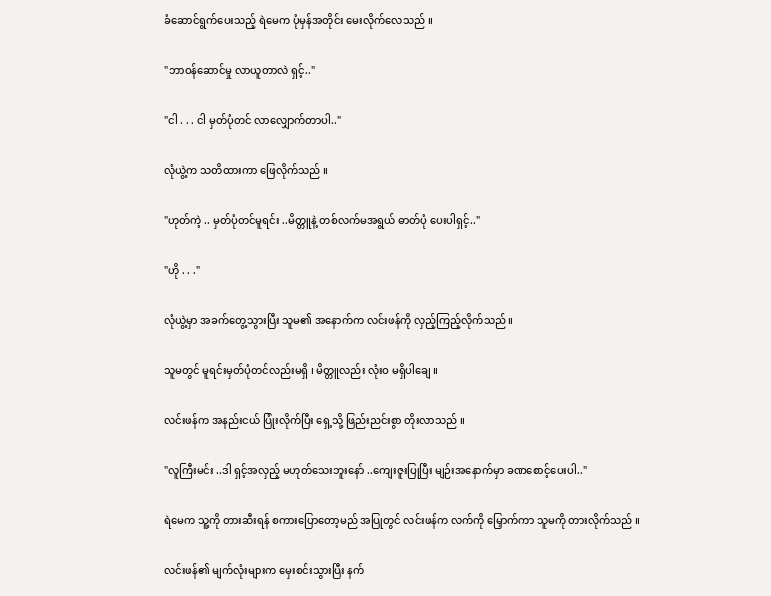ခံဆောင်ရွက်ပေးသည့် ရဲမေက ပုံမှန်အတိုင်း မေးလိုက်လေသည် ။

"ဘာဝန်ဆောင်မှု လာယူတာလဲ ရှင့်.."

"ငါ . . . ငါ မှတ်ပုံတင် လာလျှောက်တာပါ.."

လုံယွဲ့က သတိထားကာ ဖြေလိုက်သည် ။

"ဟုတ်ကဲ့ .. မှတ်ပုံတင်မူရင်း ..မိတ္တူနဲ့ တစ်လက်မအရွယ် ဓာတ်ပုံ ပေးပါရှင့်.."

"ဟို . . ."

လုံယွဲ့မှာ အခက်တွေ့သွားပြီး သူမ၏ အနောက်က လင်းဖန်ကို လှည့်ကြည့်လိုက်သည် ။

သူမတွင် မူရင်းမှတ်ပုံတင်လည်းမရှိ ၊ မိတ္တူလည်း လုံးဝ မရှိပါချေ ။

လင်းဖန်က အနည်းငယ် ပြုံးလိုက်ပြီး ရှေ့သို့ ဖြည်းညင်းစွာ တိုးလာသည် ။

"လူကြီးမင်း ..ဒါ ရှင့်အလှည့် မဟုတ်သေးဘူးနော် ..ကျေးဇူးပြုပြီး မျဉ်းအနောက်မှာ ခဏစောင့်ပေးပါ.."

ရဲမေက သူ့ကို တားဆီးရန် စကားပြောတော့မည် အပြုတွင် လင်းဖန်က လက်ကို မြှောက်ကာ သူမကို တားလိုက်သည် ။

လင်းဖန်၏ မျက်လုံးများက မှေးစင်းသွားပြီး နက်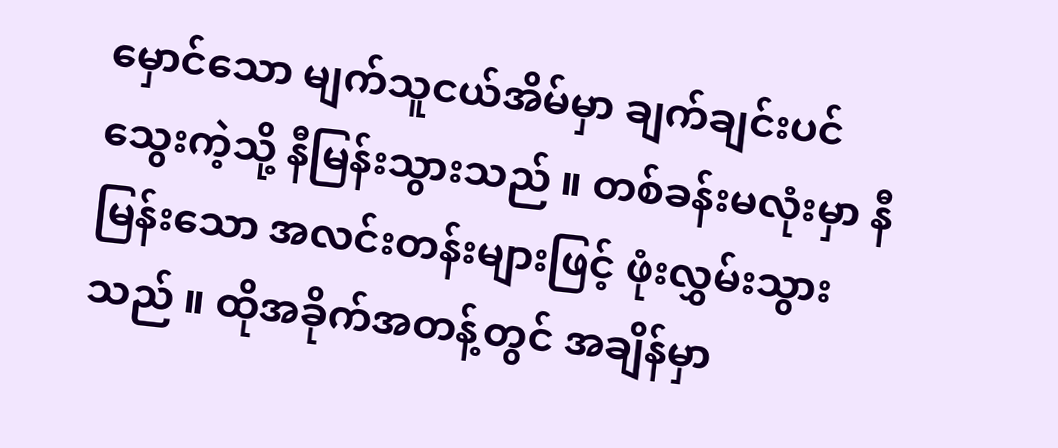မှောင်သော မျက်သူငယ်အိမ်မှာ ချက်ချင်းပင် သွေးကဲ့သို့ နီမြန်းသွားသည် ။ တစ်ခန်းမလုံးမှာ နီမြန်းသော အလင်းတန်းများဖြင့် ဖုံးလွှမ်းသွားသည် ။ ထိုအခိုက်အတန့်တွင် အချိန်မှာ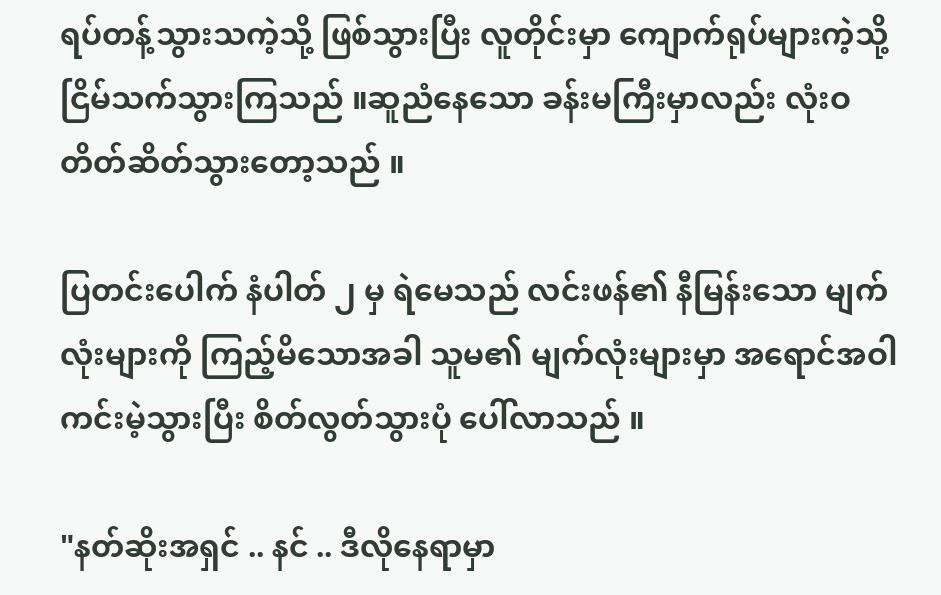ရပ်တန့်သွားသကဲ့သို့ ဖြစ်သွားပြီး လူတိုင်းမှာ ကျောက်ရုပ်များကဲ့သို့ ငြိမ်သက်သွားကြသည် ။ဆူညံနေသော ခန်းမကြီးမှာလည်း လုံးဝ တိတ်ဆိတ်သွားတော့သည် ။

ပြတင်းပေါက် နံပါတ် ၂ မှ ရဲမေသည် လင်းဖန်၏ နီမြန်းသော မျက်လုံးများကို ကြည့်မိသောအခါ သူမ၏ မျက်လုံးများမှာ အရောင်အဝါ ကင်းမဲ့သွားပြီး စိတ်လွတ်သွားပုံ ပေါ်လာသည် ။

"နတ်ဆိုးအရှင် .. နင် .. ဒီလိုနေရာမှာ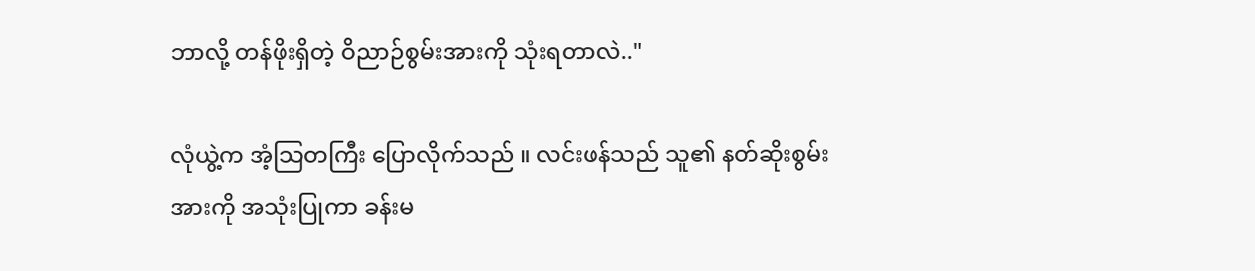ဘာလို့ တန်ဖိုးရှိတဲ့ ဝိညာဉ်စွမ်းအားကို သုံးရတာလဲ.."

လုံယွဲ့က အံ့သြတကြီး ပြောလိုက်သည် ။ လင်းဖန်သည် သူ၏ နတ်ဆိုးစွမ်းအားကို အသုံးပြုကာ ခန်းမ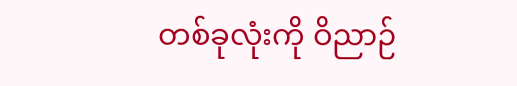တစ်ခုလုံးကို ဝိညာဉ်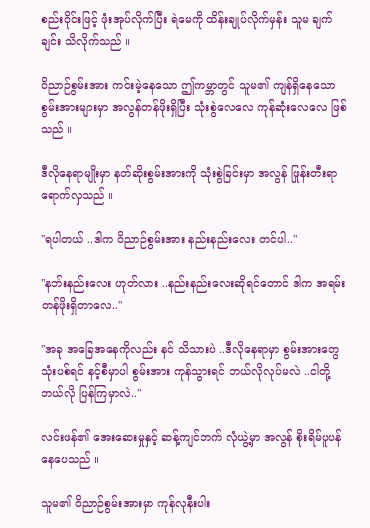စည်းဝိုင်းဖြင့် ဖုံးအုပ်လိုက်ပြီး ရဲမေကို ထိန်းချုပ်လိုက်မှန်း သူမ ချက်ချင်း သိလိုက်သည် ။

ဝိညာဉ်စွမ်းအား ကင်းမဲ့နေသော ဤကမ္ဘာတွင် သူမ၏ ကျန်ရှိနေသော စွမ်းအားများမှာ အလွန်တန်ဖိုးရှိပြီး သုံးစွဲလေလေ ကုန်ဆုံးလေလေ ဖြစ်သည် ။

ဒီလိုနေရာမျိုးမှာ နတ်ဆိုးစွမ်းအားကို သုံးစွဲခြင်းမှာ အလွန် ဖြုန်းတီးရာ ရောက်လှသည် ။

"ရပါတယ် ..ဒါက ဝိညာဉ်စွမ်းအား နည်းနည်းလေး တင်ပါ.."

"နဘ်းနည်းလေး ဟုတ်လား ..နည်းနည်းလေးဆိုရင်တောင် ဒါက အရမ်း တန်ဖိုးရှိတာလေ.."

"အခု အခြေအနေကိုလည်း နင် သိသားပဲ ..ဒီလိုနေရာမှာ စွမ်းအားတွေ သုံးပစ်ရင် နင့်စီမှာပါ စွမ်းအား ကုန်သွားရင် ဘယ်လိုလုပ်မလဲ ..ငါတို့ ဘယ်လို ပြန်ကြမှာလဲ.."

လင်းဖန်၏ အေးဆေးမှုနှင့် ဆန့်ကျင်ဘက် လုံယွဲ့မှာ အလွန် စိုးရိမ်ပူပန်နေပေသည် ။

သူမ၏ ဝိညာဉ်စွမ်းအားမှာ ကုန်လုနီးပါး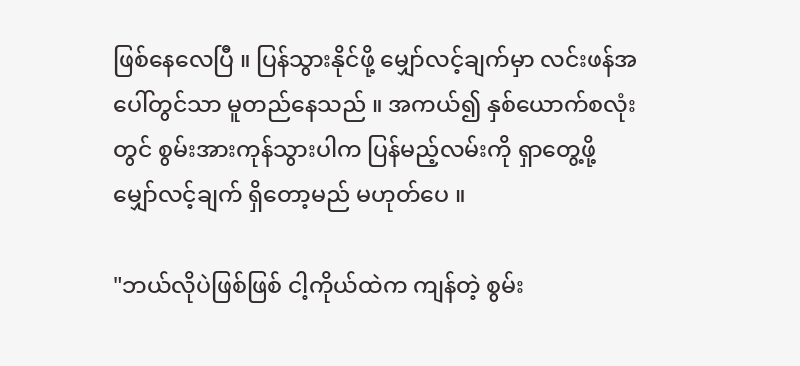ဖြစ်နေလေပြီ ။ ပြန်သွားနိုင်ဖို့ မျှော်လင့်ချက်မှာ လင်းဖန်အပေါ်တွင်သာ မူတည်နေသည် ။ အကယ်၍ နှစ်ယောက်စလုံးတွင် စွမ်းအားကုန်သွားပါက ပြန်မည့်လမ်းကို ရှာတွေ့ဖို့ မျှော်လင့်ချက် ရှိတော့မည် မဟုတ်ပေ ။

"ဘယ်လိုပဲဖြစ်ဖြစ် ငါ့ကိုယ်ထဲက ကျန်တဲ့ စွမ်း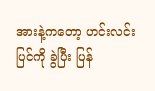အားနဲ့ကတော့ ဟင်းလင်းပြင်ကို ခွဲပြီး ပြန်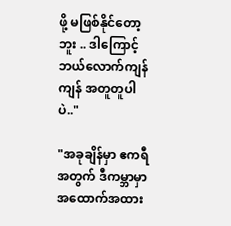ဖို့ မဖြစ်နိုင်တော့ဘူး .. ဒါကြောင့် ဘယ်လောက်ကျန်ကျန် အတူတူပါပဲ.."

"အခုချိန်မှာ ဧကရီအတွက် ဒီကမ္ဘာမှာ အထောက်အထား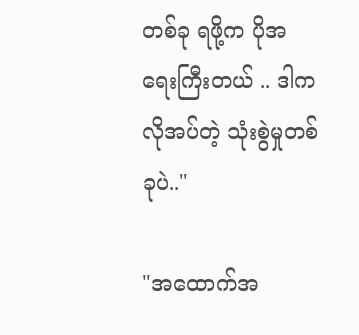တစ်ခု ရဖို့က ပိုအရေးကြီးတယ် .. ဒါက လိုအပ်တဲ့ သုံးစွဲမှုတစ်ခုပဲ.."

"အထောက်အ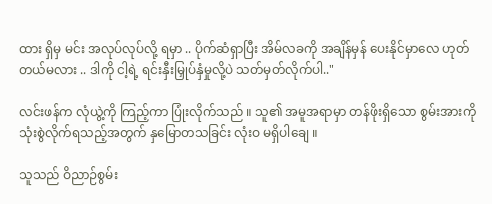ထား ရှိမှ မင်း အလုပ်လုပ်လို့ ရမှာ .. ပိုက်ဆံရှာပြီး အိမ်လခကို အချိန်မှန် ပေးနိုင်မှာလေ ဟုတ်တယ်မလား .. ဒါကို ငါ့ရဲ့ ရင်းနှီးမြှုပ်နှံမှုလို့ပဲ သတ်မှတ်လိုက်ပါ.."

လင်းဖန်က လုံယွဲ့ကို ကြည့်ကာ ပြုံးလိုက်သည် ။ သူ၏ အမူအရာမှာ တန်ဖိုးရှိသော စွမ်းအားကို သုံးစွဲလိုက်ရသည့်အတွက် နှမြောတသခြင်း လုံးဝ မရှိပါချေ ။

သူသည် ဝိညာဉ်စွမ်း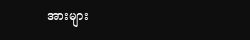အားများ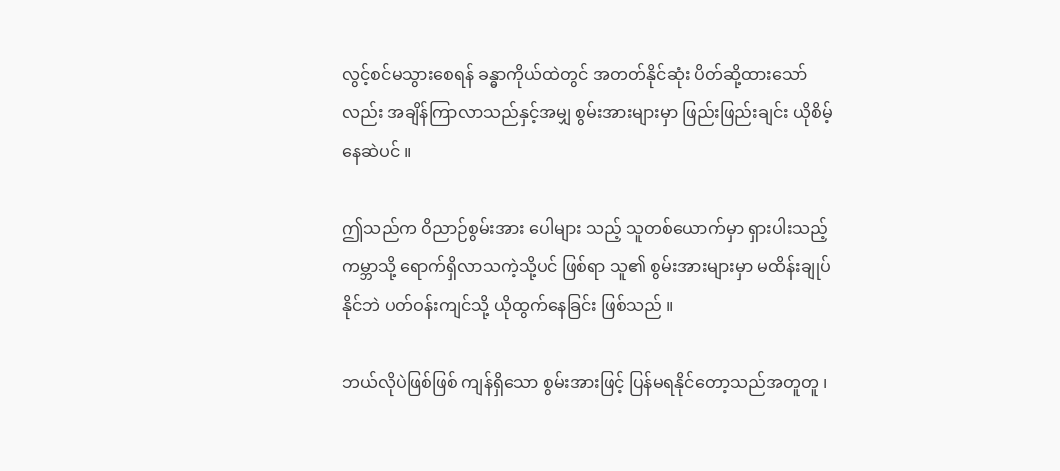လွင့်စင်မသွားစေရန် ခန္ဓာကိုယ်ထဲတွင် အတတ်နိုင်ဆုံး ပိတ်ဆို့ထားသော်လည်း အချိန်ကြာလာသည်နှင့်အမျှ စွမ်းအားများမှာ ဖြည်းဖြည်းချင်း ယိုစိမ့်နေဆဲပင် ။

ဤသည်က ဝိညာဉ်စွမ်းအား ပေါများ သည့် သူတစ်ယောက်မှာ ရှားပါးသည့် ကမ္ဘာသို့ ရောက်ရှိလာသကဲ့သို့ပင် ဖြစ်ရာ သူ၏ စွမ်းအားများမှာ မထိန်းချုပ်နိုင်ဘဲ ပတ်ဝန်းကျင်သို့ ယိုထွက်နေခြင်း ဖြစ်သည် ။

ဘယ်လိုပဲဖြစ်ဖြစ် ကျန်ရှိသော စွမ်းအားဖြင့် ပြန်မရနိုင်တော့သည်အတူတူ ၊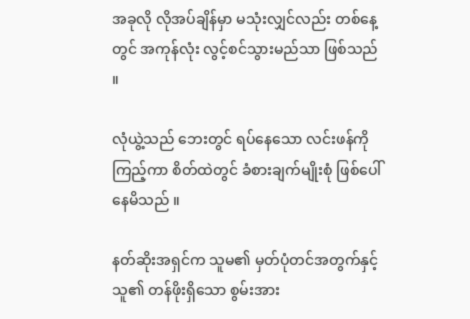အခုလို လိုအပ်ချိန်မှာ မသုံးလျှင်လည်း တစ်နေ့တွင် အကုန်လုံး လွင့်စင်သွားမည်သာ ဖြစ်သည် ။

လုံယွဲ့သည် ဘေးတွင် ရပ်နေသော လင်းဖန်ကို ကြည့်ကာ စိတ်ထဲတွင် ခံစားချက်မျိုးစုံ ဖြစ်ပေါ်နေမိသည် ။

နတ်ဆိုးအရှင်က သူမ၏ မှတ်ပုံတင်အတွက်နှင့် သူ၏ တန်ဖိုးရှိသော စွမ်းအား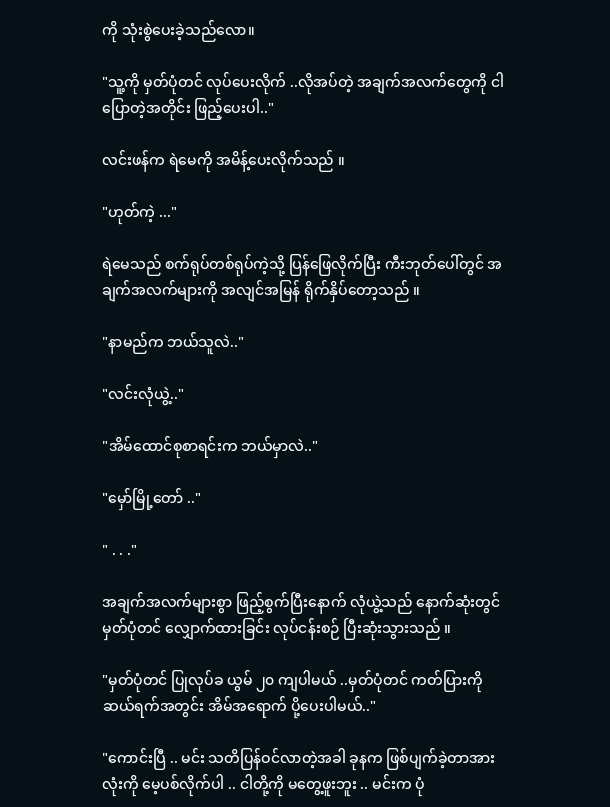ကို သုံးစွဲပေးခဲ့သည်လော။

"သူ့ကို မှတ်ပုံတင် လုပ်ပေးလိုက် ..လိုအပ်တဲ့ အချက်အလက်တွေကို ငါပြောတဲ့အတိုင်း ဖြည့်ပေးပါ.."

လင်းဖန်က ရဲမေကို အမိန့်ပေးလိုက်သည် ။

"ဟုတ်ကဲ့ ..."

ရဲမေသည် စက်ရုပ်တစ်ရုပ်ကဲ့သို့ ပြန်ဖြေလိုက်ပြီး ကီးဘုတ်ပေါ်တွင် အချက်အလက်များကို အလျင်အမြန် ရိုက်နှိပ်တော့သည် ။

"နာမည်က ဘယ်သူလဲ.."

"လင်းလုံယွဲ့.."

"အိမ်ထောင်စုစာရင်းက ဘယ်မှာလဲ.."

"မှော်မြို့တော် .."

" . . ."

အချက်အလက်များစွာ ဖြည့်စွက်ပြီးနောက် လုံယွဲ့သည် နောက်ဆုံးတွင် မှတ်ပုံတင် လျှောက်ထားခြင်း လုပ်ငန်းစဉ် ပြီးဆုံးသွားသည် ။

"မှတ်ပုံတင် ပြုလုပ်ခ ယွမ် ၂၀ ကျပါမယ် ..မှတ်ပုံတင် ကတ်ပြားကို ဆယ်ရက်အတွင်း အိမ်အရောက် ပို့ပေးပါမယ်.."

"ကောင်းပြီ .. မင်း သတိပြန်ဝင်လာတဲ့အခါ ခုနက ဖြစ်ပျက်ခဲ့တာအားလုံးကို မေ့ပစ်လိုက်ပါ .. ငါတို့ကို မတွေ့ဖူးဘူး .. မင်းက ပုံ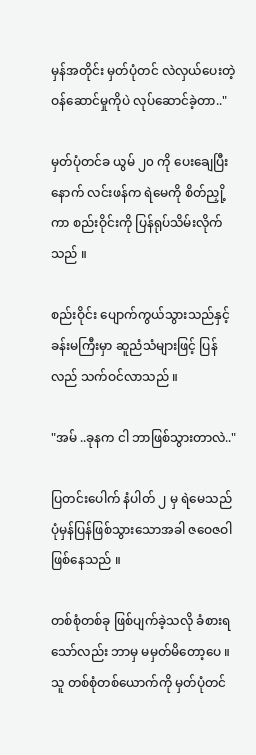မှန်အတိုင်း မှတ်ပုံတင် လဲလှယ်ပေးတဲ့ ဝန်ဆောင်မှုကိုပဲ လုပ်ဆောင်ခဲ့တာ.."

မှတ်ပုံတင်ခ ယွမ် ၂၀ ကို ပေးချေပြီးနောက် လင်းဖန်က ရဲမေကို စိတ်ညှို့ကာ စည်းဝိုင်းကို ပြန်ရုပ်သိမ်းလိုက်သည် ။

စည်းဝိုင်း ပျောက်ကွယ်သွားသည်နှင့် ခန်းမကြီးမှာ ဆူညံသံများဖြင့် ပြန်လည် သက်ဝင်လာသည် ။

"အမ် ..ခုနက ငါ ဘာဖြစ်သွားတာလဲ.."

ပြတင်းပေါက် နံပါတ် ၂ မှ ရဲမေသည် ပုံမှန်ပြန်ဖြစ်သွားသောအခါ ဇဝေဇဝါ ဖြစ်နေသည် ။

တစ်စုံတစ်ခု ဖြစ်ပျက်ခဲ့သလို ခံစားရသော်လည်း ဘာမှ မမှတ်မိတော့ပေ ။ သူ တစ်စုံတစ်ယောက်ကို မှတ်ပုံတင်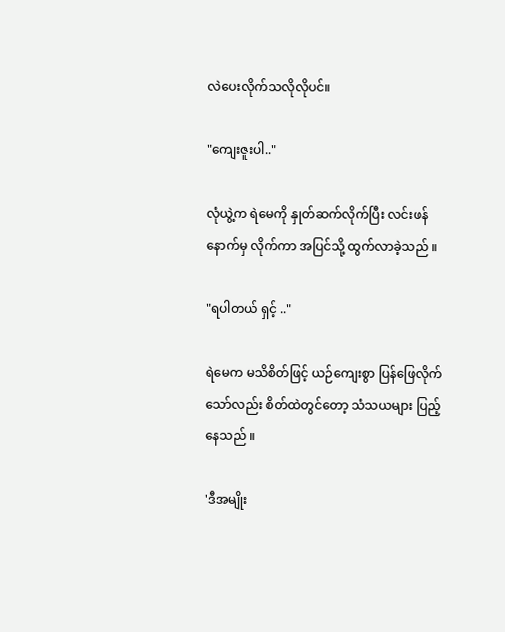လဲပေးလိုက်သလိုလိုပင်။

"ကျေးဇူးပါ.."

လုံယွဲ့က ရဲမေကို နှုတ်ဆက်လိုက်ပြီး လင်းဖန်နောက်မှ လိုက်ကာ အပြင်သို့ ထွက်လာခဲ့သည် ။

"ရပါတယ် ရှင့် .."

ရဲမေက မသိစိတ်ဖြင့် ယဉ်ကျေးစွာ ပြန်ဖြေလိုက်သော်လည်း စိတ်ထဲတွင်တော့ သံသယများ ပြည့်နေသည် ။

'ဒီအမျိုး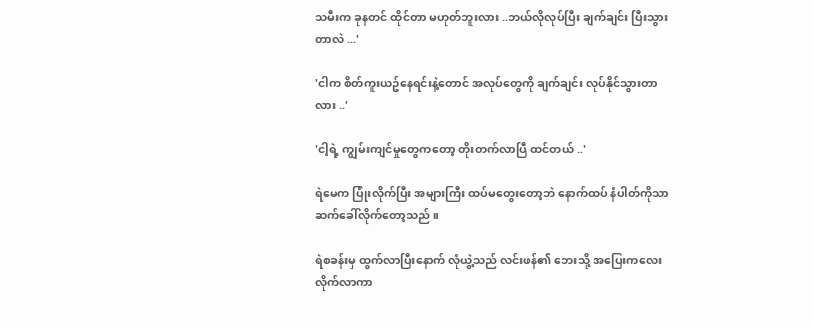သမီးက ခုနတင် ထိုင်တာ မဟုတ်ဘူးလား ..ဘယ်လိုလုပ်ပြီး ချက်ချင်း ပြီးသွားတာလဲ ...'

'ငါက စိတ်ကူးယဥ်နေရင်းနဲ့တောင် အလုပ်တွေကို ချက်ချင်း လုပ်နိုင်သွားတာလား ..'

'ငါ့ရဲ့ ကျွမ်းကျင်မှုတွေကတော့ တိုးတက်လာပြီ ထင်တယ် ..'

ရဲမေက ပြုံးလိုက်ပြီး အများကြီး ထပ်မတွေးတော့ဘဲ နောက်ထပ် နံပါတ်ကိုသာ ဆက်ခေါ်လိုက်တော့သည် ။

ရဲစခန်းမှ ထွက်လာပြီးနောက် လုံယွဲ့သည် လင်းဖန်၏ ဘေးသို့ အပြေးကလေး လိုက်လာကာ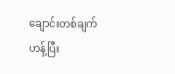ချောင်းတစ်ချက်ဟန့်ပြီး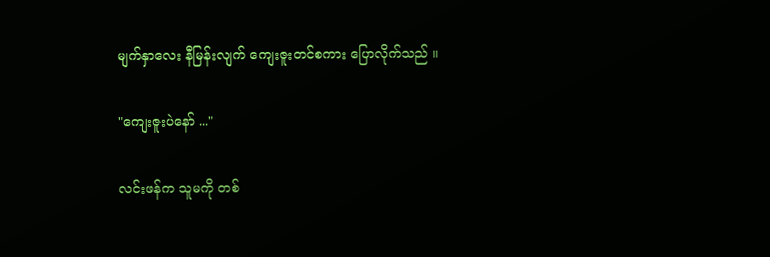မျက်နှာလေး နီမြန်းလျက် ကျေးဇူးတင်စကား ပြောလိုက်သည် ။

"ကျေးဇူးပဲနော် ..."

လင်းဖန်က သူမကို တစ်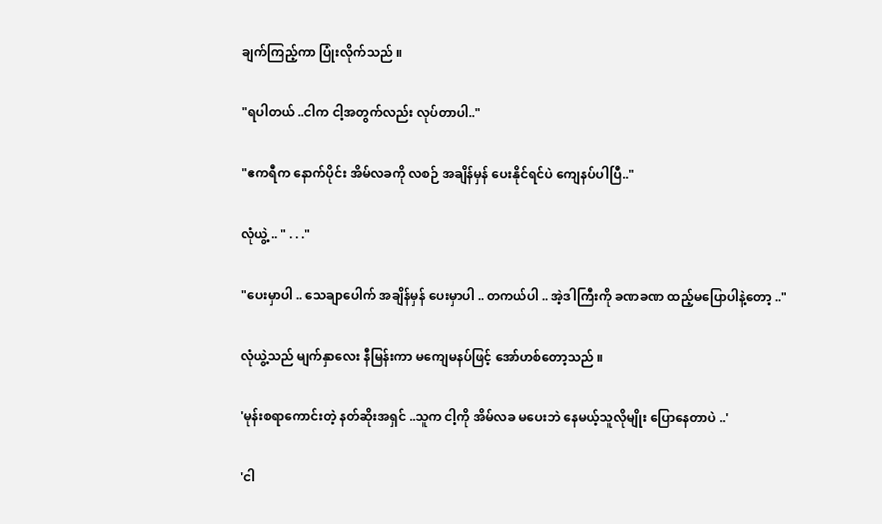ချက်ကြည့်ကာ ပြုံးလိုက်သည် ။

"ရပါတယ် ..ငါက ငါ့အတွက်လည်း လုပ်တာပါ.."

"ဧကရီက နောက်ပိုင်း အိမ်လခကို လစဉ် အချိန်မှန် ပေးနိုင်ရင်ပဲ ကျေနပ်ပါပြီ.."

လုံယွဲ့ .. " . . ."

"ပေးမှာပါ .. သေချာပေါက် အချိန်မှန် ပေးမှာပါ .. တကယ်ပါ .. အဲ့ဒါကြီးကို ခဏခဏ ထည့်မပြောပါနဲ့တော့ .."

လုံယွဲ့သည် မျက်နှာလေး နီမြန်းကာ မကျေမနပ်ဖြင့် အော်ဟစ်တော့သည် ။

'မုန်းစရာကောင်းတဲ့ နတ်ဆိုးအရှင် ..သူက ငါ့ကို အိမ်လခ မပေးဘဲ နေမယ့်သူလိုမျိုး ပြောနေတာပဲ ..'

'ငါ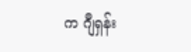က ဂျီရှန်း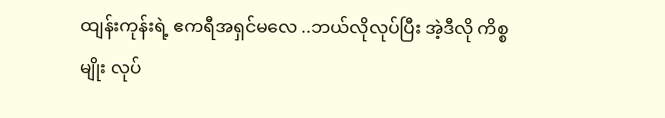ထျန်းကုန်းရဲ့ ဧကရီအရှင်မလေ ..ဘယ်လိုလုပ်ပြီး အဲ့ဒီလို ကိစ္စမျိုး လုပ်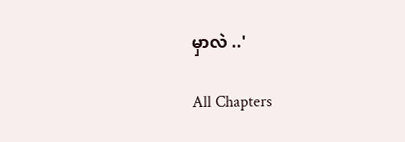မှာလဲ ..'

All Chapters